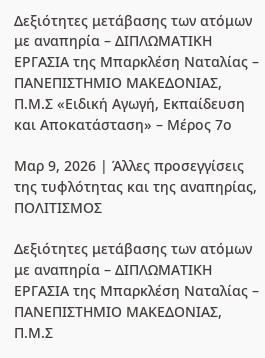Δεξιότητες μετάβασης των ατόμων με αναπηρία – ΔΙΠΛΩΜΑΤΙΚΗ ΕΡΓΑΣΙΑ της Μπαρκλέση Ναταλίας – ΠΑΝΕΠΙΣΤΗΜΙΟ ΜΑΚΕΔΟΝΙΑΣ, Π.Μ.Σ «Ειδική Αγωγή, Εκπαίδευση και Αποκατάσταση» – Μέρος 7ο

Μαρ 9, 2026 | Άλλες προσεγγίσεις της τυφλότητας και της αναπηρίας, ΠΟΛΙΤΙΣΜΟΣ

Δεξιότητες μετάβασης των ατόμων με αναπηρία – ΔΙΠΛΩΜΑΤΙΚΗ ΕΡΓΑΣΙΑ της Μπαρκλέση Ναταλίας – ΠΑΝΕΠΙΣΤΗΜΙΟ ΜΑΚΕΔΟΝΙΑΣ, Π.Μ.Σ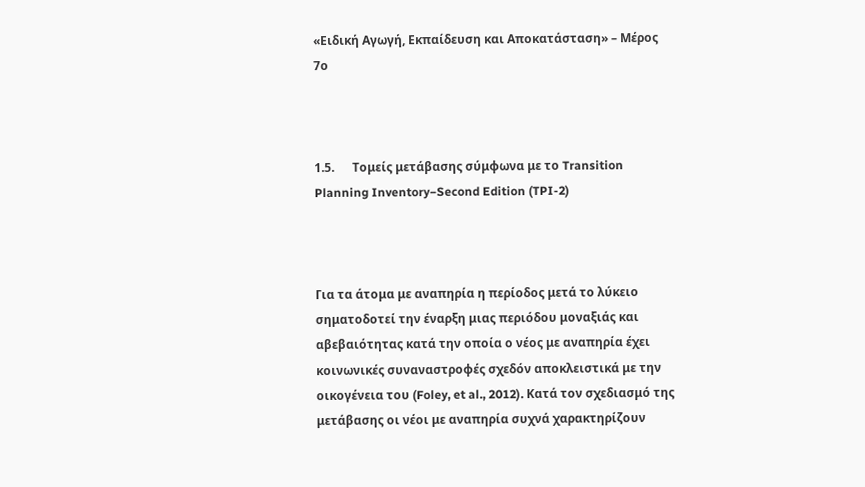«Ειδική Αγωγή, Εκπαίδευση και Αποκατάσταση» – Μέρος 7ο



1.5.      Τομείς μετάβασης σύμφωνα με το Transition Planning Inventory−Second Edition (TPI-2)



Για τα άτομα με αναπηρία η περίοδος μετά το λύκειο σηματοδοτεί την έναρξη μιας περιόδου μοναξιάς και αβεβαιότητας κατά την οποία ο νέος με αναπηρία έχει κοινωνικές συναναστροφές σχεδόν αποκλειστικά με την οικογένεια του (Foley, et al., 2012). Κατά τον σχεδιασμό της μετάβασης οι νέοι με αναπηρία συχνά χαρακτηρίζουν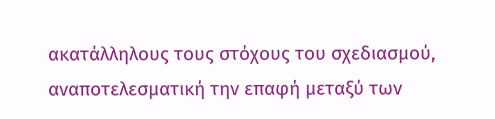ακατάλληλους τους στόχους του σχεδιασμού, αναποτελεσματική την επαφή μεταξύ των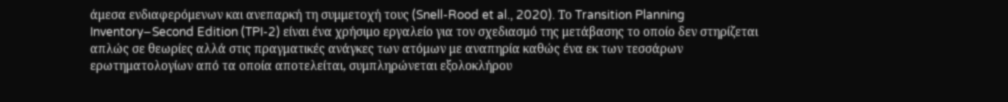άμεσα ενδιαφερόμενων και ανεπαρκή τη συμμετοχή τους (Snell-Rood et al., 2020). Το Transition Planning Inventory−Second Edition (TPI-2) είναι ένα χρήσιμο εργαλείο για τον σχεδιασμό της μετάβασης το οποίο δεν στηρίζεται απλώς σε θεωρίες αλλά στις πραγματικές ανάγκες των ατόμων με αναπηρία καθώς ένα εκ των τεσσάρων ερωτηματολογίων από τα οποία αποτελείται, συμπληρώνεται εξολοκλήρου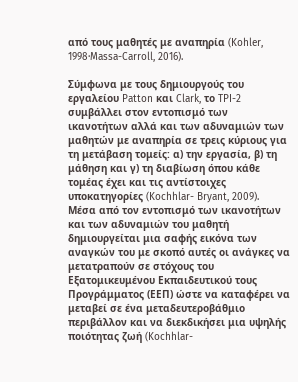από τους μαθητές με αναπηρία (Kohler, 1998·Massa-Carroll, 2016).

Σύμφωνα με τους δημιουργούς του εργαλείου Patton και Clark, το TPI-2 συμβάλλει στον εντοπισμό των ικανοτήτων αλλά και των αδυναμιών των μαθητών με αναπηρία σε τρεις κύριους για τη μετάβαση τομείς: α) την εργασία, β) τη μάθηση και γ) τη διαβίωση όπου κάθε τομέας έχει και τις αντίστοιχες υποκατηγορίες (Kochhlar- Bryant, 2009). Μέσα από τον εντοπισμό των ικανοτήτων και των αδυναμιών του μαθητή δημιουργείται μια σαφής εικόνα των αναγκών του με σκοπό αυτές οι ανάγκες να μετατραπούν σε στόχους του Εξατομικευμένου Εκπαιδευτικού τους Προγράμματος (ΕΕΠ) ώστε να καταφέρει να μεταβεί σε ένα μεταδευτεροβάθμιο περιβάλλον και να διεκδικήσει μια υψηλής ποιότητας ζωή (Kochhlar-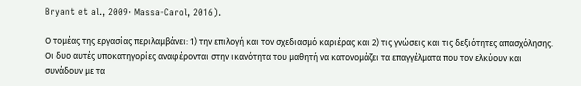Bryant et al., 2009· Massa-Carol, 2016).

Ο τομέας της εργασίας περιλαμβάνει: 1) την επιλογή και τον σχεδιασμό καριέρας και 2) τις γνώσεις και τις δεξιότητες απασχόλησης. Οι δυο αυτές υποκατηγορίες αναφέρονται στην ικανότητα του μαθητή να κατονομάζει τα επαγγέλματα που τον ελκύουν και συνάδουν με τα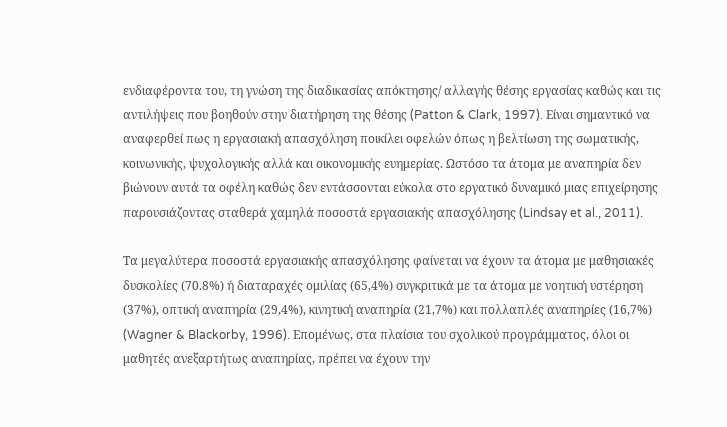ενδιαφέροντα του, τη γνώση της διαδικασίας απόκτησης/ αλλαγής θέσης εργασίας καθώς και τις αντιλήψεις που βοηθούν στην διατήρηση της θέσης (Patton & Clark, 1997). Είναι σημαντικό να αναφερθεί πως η εργασιακή απασχόληση ποικίλει οφελών όπως η βελτίωση της σωματικής, κοινωνικής, ψυχολογικής αλλά και οικονομικής ευημερίας. Ωστόσο τα άτομα με αναπηρία δεν βιώνουν αυτά τα οφέλη καθώς δεν εντάσσονται εύκολα στο εργατικό δυναμικό μιας επιχείρησης παρουσιάζοντας σταθερά χαμηλά ποσοστά εργασιακής απασχόλησης (Lindsay et al., 2011).

Τα μεγαλύτερα ποσοστά εργασιακής απασχόλησης φαίνεται να έχουν τα άτομα με μαθησιακές δυσκολίες (70.8%) ή διαταραχές ομιλίας (65,4%) συγκριτικά με τα άτομα με νοητική υστέρηση (37%), οπτική αναπηρία (29,4%), κινητική αναπηρία (21,7%) και πολλαπλές αναπηρίες (16,7%) (Wagner & Blackorby, 1996). Επομένως, στα πλαίσια του σχολικού προγράμματος, όλοι οι μαθητές ανεξαρτήτως αναπηρίας, πρέπει να έχουν την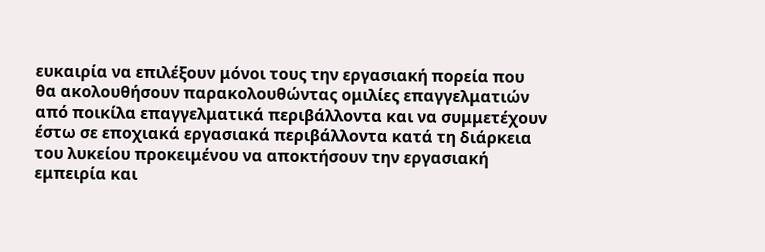ευκαιρία να επιλέξουν μόνοι τους την εργασιακή πορεία που θα ακολουθήσουν παρακολουθώντας ομιλίες επαγγελματιών από ποικίλα επαγγελματικά περιβάλλοντα και να συμμετέχουν έστω σε εποχιακά εργασιακά περιβάλλοντα κατά τη διάρκεια του λυκείου προκειμένου να αποκτήσουν την εργασιακή εμπειρία και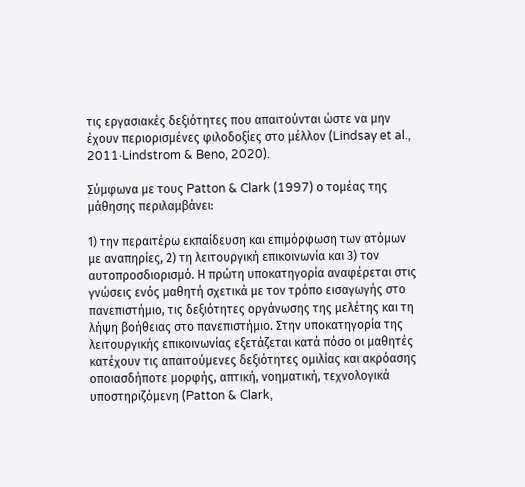τις εργασιακές δεξιότητες που απαιτούνται ώστε να μην έχουν περιορισμένες φιλοδοξίες στο μέλλον (Lindsay et al., 2011·Lindstrom & Beno, 2020).

Σύμφωνα με τους Patton & Clark (1997) ο τομέας της μάθησης περιλαμβάνει:

1) την περαιτέρω εκπαίδευση και επιμόρφωση των ατόμων με αναπηρίες, 2) τη λειτουργική επικοινωνία και 3) τον αυτοπροσδιορισμό. Η πρώτη υποκατηγορία αναφέρεται στις γνώσεις ενός μαθητή σχετικά με τον τρόπο εισαγωγής στο πανεπιστήμιο, τις δεξιότητες οργάνωσης της μελέτης και τη λήψη βοήθειας στο πανεπιστήμιο. Στην υποκατηγορία της λειτουργικής επικοινωνίας εξετάζεται κατά πόσο οι μαθητές κατέχουν τις απαιτούμενες δεξιότητες ομιλίας και ακρόασης οποιασδήποτε μορφής, απτική, νοηματική, τεχνολογικά υποστηριζόμενη (Patton & Clark,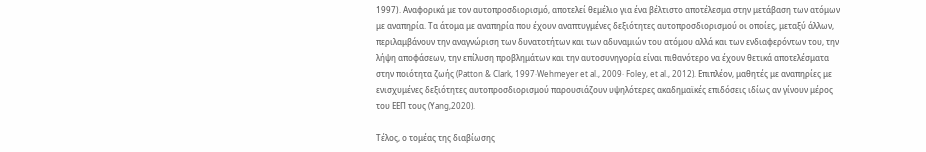1997). Αναφορικά με τον αυτοπροσδιορισμό, αποτελεί θεμέλιο για ένα βέλτιστο αποτέλεσμα στην μετάβαση των ατόμων με αναπηρία. Τα άτομα με αναπηρία που έχουν αναπτυγμένες δεξιότητες αυτοπροσδιορισμού οι οποίες, μεταξύ άλλων, περιλαμβάνουν την αναγνώριση των δυνατοτήτων και των αδυναμιών του ατόμου αλλά και των ενδιαφερόντων του, την λήψη αποφάσεων, την επίλυση προβλημάτων και την αυτοσυνηγορία είναι πιθανότερο να έχουν θετικά αποτελέσματα στην ποιότητα ζωής (Patton & Clark, 1997·Wehmeyer et al., 2009· Foley, et al., 2012). Επιπλέον, μαθητές με αναπηρίες με ενισχυμένες δεξιότητες αυτοπροσδιορισμού παρουσιάζουν υψηλότερες ακαδημαϊκές επιδόσεις ιδίως αν γίνουν μέρος του ΕΕΠ τους (Yang,2020).

Τέλος, ο τομέας της διαβίωσης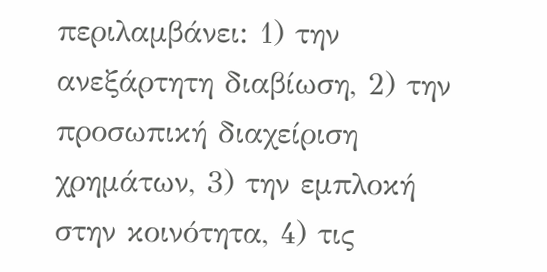περιλαμβάνει: 1) την ανεξάρτητη διαβίωση, 2) την προσωπική διαχείριση χρημάτων, 3) την εμπλοκή στην κοινότητα, 4) τις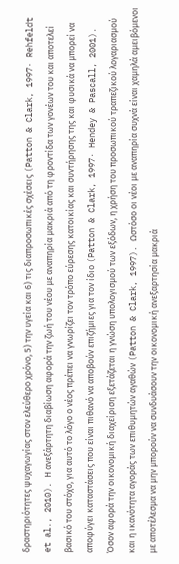δραστηριότητες ψυχαγωγίας στον ελεύθερο χρόνο, 5) την υγεία και 6) τις διαπροσωπικές σχέσεις (Patton & Clark, 1997· Rehfeldt et al., 2010). Η ανεξάρτητη διαβίωση αφορά την ζωή του νέου με αναπηρία μακριά από τη φροντίδα των γονέων του και αποτελεί βασικό του στόχο, για αυτό το λόγο ο νέος πρέπει να γνωρίζει τον τρόπο εύρεσης κατοικίας και συντήρησης της και φυσικά να μπορεί να αποφύγει καταστάσεις που είναι πιθανό να αποβούν επιζήμιες για τον ίδιο (Patton & Clark, 1997· Hendey & Pascall, 2001). Όσον αφορά την οικονομική διαχείριση εξετάζεται η γνώση υπολογισμού των εξόδων, η χρήση του προσωπικού τραπεζικού λογαριασμού και η ικανότητα αγοράς των επιθυμητών αγαθών (Patton & Clark, 1997). Ωστόσο οι νέοι με αναπηρία συχνά είναι χαμηλά αμειβόμενοι με αποτέλεσμα να μην μπορούν να συνδυάσουν την οικονομική ανεξαρτησία μακριά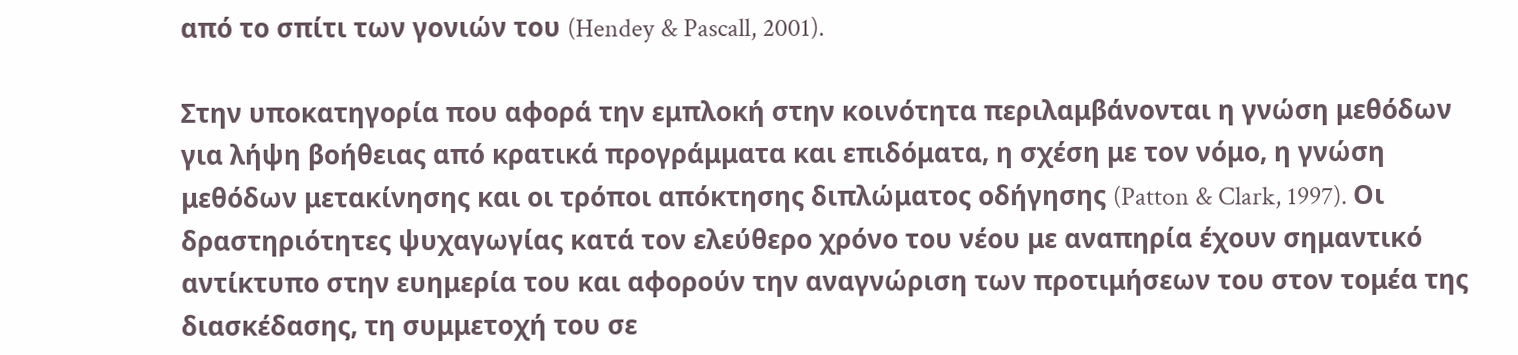από το σπίτι των γονιών του (Hendey & Pascall, 2001).

Στην υποκατηγορία που αφορά την εμπλοκή στην κοινότητα περιλαμβάνονται η γνώση μεθόδων για λήψη βοήθειας από κρατικά προγράμματα και επιδόματα, η σχέση με τον νόμο, η γνώση μεθόδων μετακίνησης και οι τρόποι απόκτησης διπλώματος οδήγησης (Patton & Clark, 1997). Οι δραστηριότητες ψυχαγωγίας κατά τον ελεύθερο χρόνο του νέου με αναπηρία έχουν σημαντικό αντίκτυπο στην ευημερία του και αφορούν την αναγνώριση των προτιμήσεων του στον τομέα της διασκέδασης, τη συμμετοχή του σε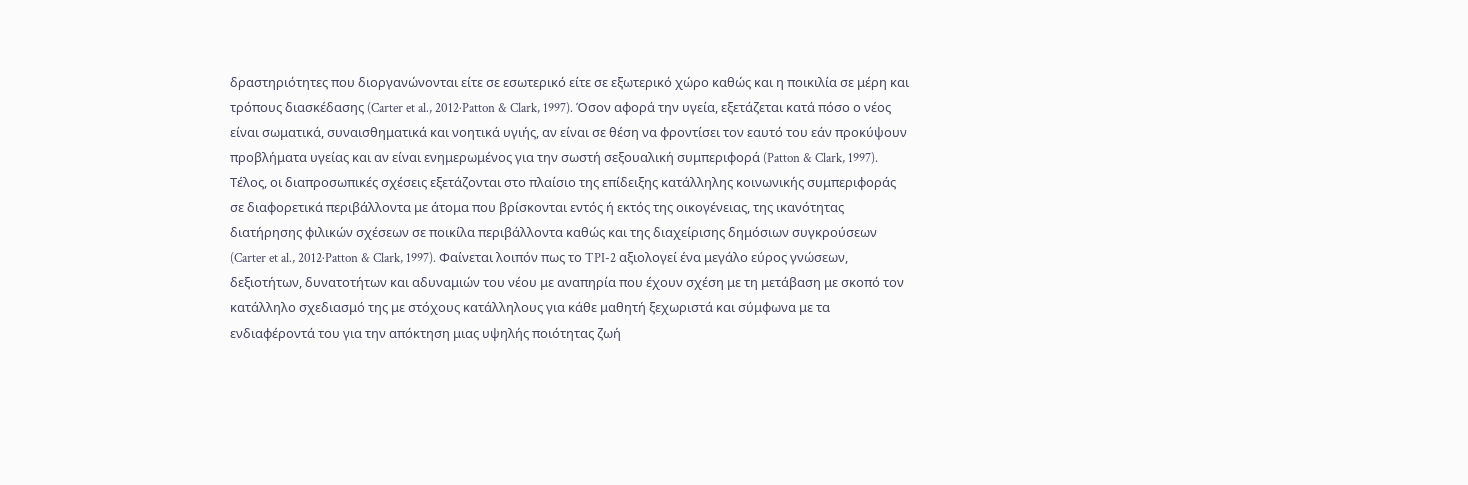δραστηριότητες που διοργανώνονται είτε σε εσωτερικό είτε σε εξωτερικό χώρο καθώς και η ποικιλία σε μέρη και τρόπους διασκέδασης (Carter et al., 2012·Patton & Clark, 1997). Όσον αφορά την υγεία, εξετάζεται κατά πόσο ο νέος είναι σωματικά, συναισθηματικά και νοητικά υγιής, αν είναι σε θέση να φροντίσει τον εαυτό του εάν προκύψουν προβλήματα υγείας και αν είναι ενημερωμένος για την σωστή σεξουαλική συμπεριφορά (Patton & Clark, 1997). Τέλος, οι διαπροσωπικές σχέσεις εξετάζονται στο πλαίσιο της επίδειξης κατάλληλης κοινωνικής συμπεριφοράς σε διαφορετικά περιβάλλοντα με άτομα που βρίσκονται εντός ή εκτός της οικογένειας, της ικανότητας διατήρησης φιλικών σχέσεων σε ποικίλα περιβάλλοντα καθώς και της διαχείρισης δημόσιων συγκρούσεων (Carter et al., 2012·Patton & Clark, 1997). Φαίνεται λοιπόν πως το TPI-2 αξιολογεί ένα μεγάλο εύρος γνώσεων, δεξιοτήτων, δυνατοτήτων και αδυναμιών του νέου με αναπηρία που έχουν σχέση με τη μετάβαση με σκοπό τον κατάλληλο σχεδιασμό της με στόχους κατάλληλους για κάθε μαθητή ξεχωριστά και σύμφωνα με τα ενδιαφέροντά του για την απόκτηση μιας υψηλής ποιότητας ζωή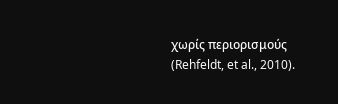χωρίς περιορισμούς (Rehfeldt, et al., 2010).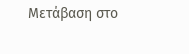Μετάβαση στο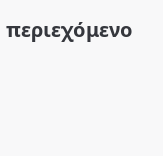περιεχόμενο